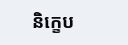និក្ខេប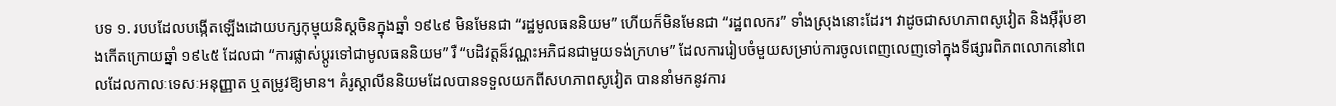បទ ១. របបដែលបង្កើតឡើងដោយបក្សកុម្មុយនិស្តចិនក្នុងឆ្នាំ ១៩៤៩ មិនមែនជា “រដ្ឋមូលធននិយម” ហើយក៏មិនមែនជា “រដ្ឋពលករ” ទាំងស្រុងនោះដែរ។ វាដូចជាសហភាពសូវៀត និងអ៊ឺរ៉ុបខាងកើតក្រោយឆ្នាំ ១៩៤៥ ដែលជា “ការផ្លាស់ប្តូរទៅជាមូលធននិយម” រឺ “បដិវត្តន៏វណ្ណះអភិជនជាមួយទង់ក្រហម” ដែលការរៀបចំមួយសម្រាប់ការចូលពេញលេញទៅក្នុងទីផ្សារពិភពលោកនៅពេលដែលកាលៈទេសៈអនុញ្ញាត ឬតម្រូវឱ្យមាន។ គំរូស្ដាលីននិយមដែលបានទទួលយកពីសហភាពសូវៀត បាននាំមកនូវការ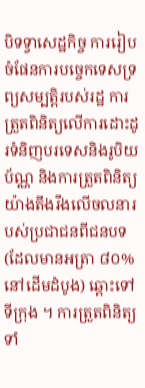បិទទ្វាសេដ្ឋកិច្ច ការរៀបចំផែនការបច្ចេកទេសទ្រព្យសម្បត្តិរបស់រដ្ឋ ការត្រួតពិនិត្យលើការដោះដូរទំនិញបរទេសនិងរូបិយប័ណ្ណ និងការត្រួតពិនិត្យយ៉ាងតឹងរឹងលើចលនារបស់ប្រជាជនពីជនបទ (ដែលមានអត្រា ៨០% នៅដើមដំបូង) ឆ្ពោះទៅទីក្រុង ។ ការត្រួតពិនិត្យទាំ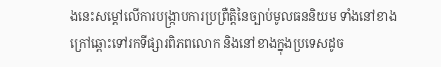ងនេះសម្ដៅលើការបង្ក្រាបការប្រព្រឺត្តិនៃច្បាប់មូលធននិយម ទាំងនៅខាងក្រៅឆ្ពោះទៅរកទីផ្សារពិភពលោក និងនៅខាងក្នុងប្រទេសដូច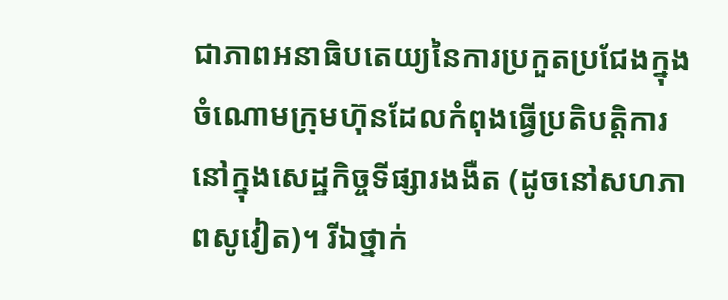ជាភាពអនាធិបតេយ្យនៃការប្រកួតប្រជែងក្នុងចំណោមក្រុមហ៊ុនដែលកំពុងធ្វើប្រតិបត្តិការនៅក្នុងសេដ្ឋកិច្ចទីផ្សារងងឺត (ដូចនៅសហភាពសូវៀត)។ រីឯថ្នាក់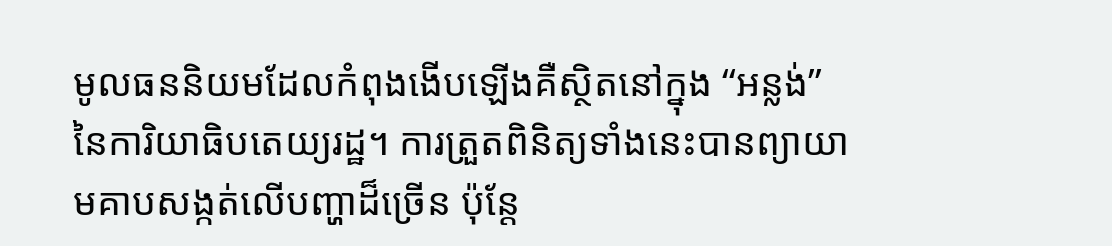មូលធននិយមដែលកំពុងងើបឡើងគឺស្ថិតនៅក្នុង “អន្លង់” នៃការិយាធិបតេយ្យរដ្ឋ។ ការត្រួតពិនិត្យទាំងនេះបានព្យាយាមគាបសង្កត់លើបញ្ហាដ៏ច្រើន ប៉ុន្តែ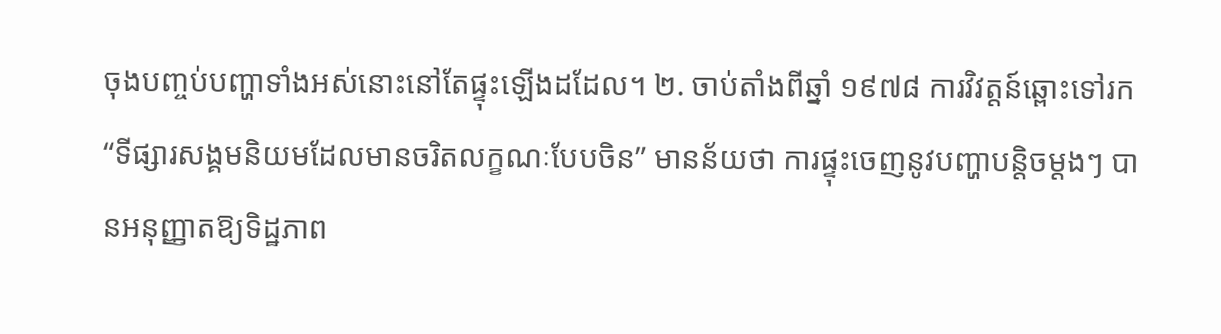ចុងបញ្ចប់បញ្ហាទាំងអស់នោះនៅតែផ្ទុះឡើងដដែល។ ២. ចាប់តាំងពីឆ្នាំ ១៩៧៨ ការវិវត្តន៍ឆ្ពោះទៅរក “ទីផ្សារសង្គមនិយមដែលមានចរិតលក្ខណៈបែបចិន” មានន័យថា ការផ្ទុះចេញនូវបញ្ហាបន្តិចម្តងៗ បានអនុញ្ញាតឱ្យទិដ្ឋភាព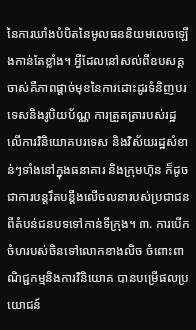នៃការឃាំងបំបិតនៃមូលធននិយមលេចឡើងកាន់តែខ្លាំង។ អ្វីដែលនៅសល់ពីឧបសគ្គចាស់គឺភាពផ្ដាច់មុខនៃការដោះដូរទំនិញបរទេសនិងរូបិយប័ណ្ណ ការត្រួតត្រារបស់រដ្ឋលើការវិនិយោគបរទេស និងវិស័យរដ្ឋសំខាន់ៗទាំងនៅក្នុងធនាគារ និងក្រុមហ៊ុន ក៏ដូចជាការបន្តរឹតបន្តឹងលើចលនារបស់ប្រជាជនពីតំបន់ជនបទទៅកាន់ទីក្រុង។ ៣. ការបើកចំហរបស់ចិនទៅលោកខាងលិច ចំពោះពាណិជ្ជកម្មនិងការវិនិយោគ បានបម្រើផលប្រយោជន៍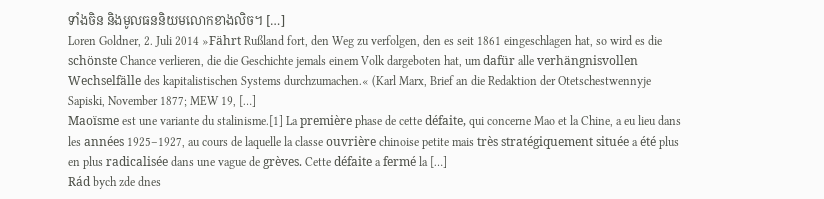ទាំងចិន និងមូលធននិយមលោកខាងលិច។ […]
Loren Goldner, 2. Juli 2014 »Fährt Rußland fort, den Weg zu verfolgen, den es seit 1861 eingeschlagen hat, so wird es die schönste Chance verlieren, die die Geschichte jemals einem Volk dargeboten hat, um dafür alle verhängnisvollen Wechselfälle des kapitalistischen Systems durchzumachen.« (Karl Marx, Brief an die Redaktion der Otetschestwennyje Sapiski, November 1877; MEW 19, […]
Maoïsme est une variante du stalinisme.[1] La première phase de cette défaite, qui concerne Mao et la Chine, a eu lieu dans les années 1925–1927, au cours de laquelle la classe ouvrière chinoise petite mais très stratégiquement située a été plus en plus radicalisée dans une vague de grèves. Cette défaite a fermé la […]
Rád bych zde dnes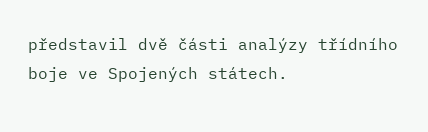představil dvě části analýzy třídního boje ve Spojených státech.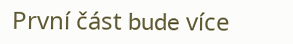První část bude více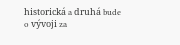historická a druhá bude o vývoji za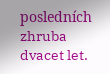posledních zhruba dvacet let.